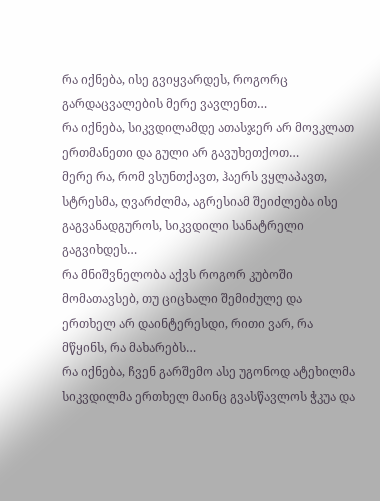რა იქნება, ისე გვიყვარდეს, როგორც გარდაცვალების მერე ვავლენთ…
რა იქნება, სიკვდილამდე ათასჯერ არ მოვკლათ ერთმანეთი და გული არ გავუხეთქოთ…
მერე რა, რომ ვსუნთქავთ, ჰაერს ვყლაპავთ, სტრესმა, ღვარძლმა, აგრესიამ შეიძლება ისე გაგვანადგუროს, სიკვდილი სანატრელი გაგვიხდეს…
რა მნიშვნელობა აქვს როგორ კუბოში მომათავსებ, თუ ციცხალი შემიძულე და ერთხელ არ დაინტერესდი, რითი ვარ, რა მწყინს, რა მახარებს…
რა იქნება, ჩვენ გარშემო ასე უგონოდ ატეხილმა სიკვდილმა ერთხელ მაინც გვასწავლოს ჭკუა და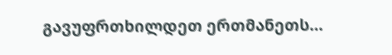გავუფრთხილდეთ ერთმანეთს…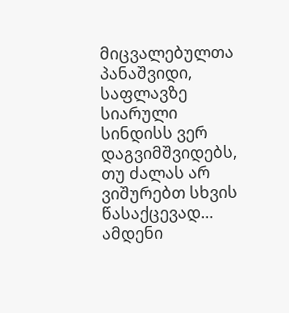მიცვალებულთა პანაშვიდი, საფლავზე სიარული სინდისს ვერ დაგვიმშვიდებს, თუ ძალას არ ვიშურებთ სხვის წასაქცევად… ამდენი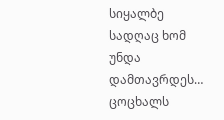სიყალბე სადღაც ხომ უნდა დამთავრდეს…
ცოცხალს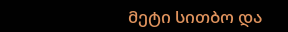მეტი სითბო და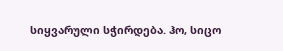სიყვარული სჭირდება. ჰო, სიცო